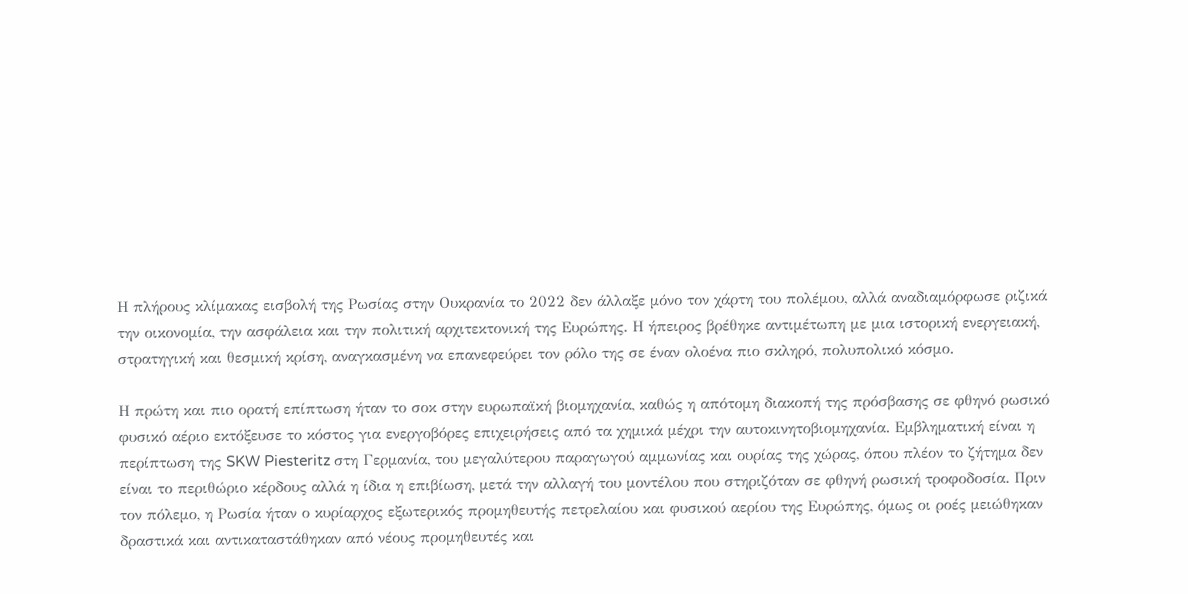Η πλήρους κλίμακας εισβολή της Ρωσίας στην Ουκρανία το 2022 δεν άλλαξε μόνο τον χάρτη του πολέμου, αλλά αναδιαμόρφωσε ριζικά την οικονομία, την ασφάλεια και την πολιτική αρχιτεκτονική της Ευρώπης. Η ήπειρος βρέθηκε αντιμέτωπη με μια ιστορική ενεργειακή, στρατηγική και θεσμική κρίση, αναγκασμένη να επανεφεύρει τον ρόλο της σε έναν ολοένα πιο σκληρό, πολυπολικό κόσμο.

Η πρώτη και πιο ορατή επίπτωση ήταν το σοκ στην ευρωπαϊκή βιομηχανία, καθώς η απότομη διακοπή της πρόσβασης σε φθηνό ρωσικό φυσικό αέριο εκτόξευσε το κόστος για ενεργοβόρες επιχειρήσεις από τα χημικά μέχρι την αυτοκινητοβιομηχανία. Εμβληματική είναι η περίπτωση της SKW Piesteritz στη Γερμανία, του μεγαλύτερου παραγωγού αμμωνίας και ουρίας της χώρας, όπου πλέον το ζήτημα δεν είναι το περιθώριο κέρδους αλλά η ίδια η επιβίωση, μετά την αλλαγή του μοντέλου που στηριζόταν σε φθηνή ρωσική τροφοδοσία. Πριν τον πόλεμο, η Ρωσία ήταν ο κυρίαρχος εξωτερικός προμηθευτής πετρελαίου και φυσικού αερίου της Ευρώπης, όμως οι ροές μειώθηκαν δραστικά και αντικαταστάθηκαν από νέους προμηθευτές και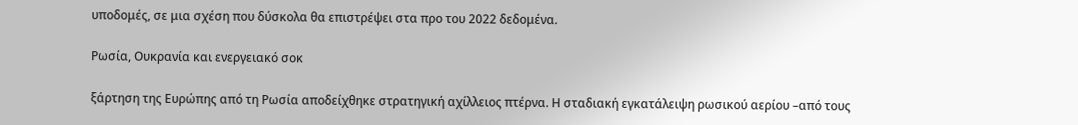υποδομές, σε μια σχέση που δύσκολα θα επιστρέψει στα προ του 2022 δεδομένα.

Ρωσία, Ουκρανία και ενεργειακό σοκ

ξάρτηση της Ευρώπης από τη Ρωσία αποδείχθηκε στρατηγική αχίλλειος πτέρνα. Η σταδιακή εγκατάλειψη ρωσικού αερίου –από τους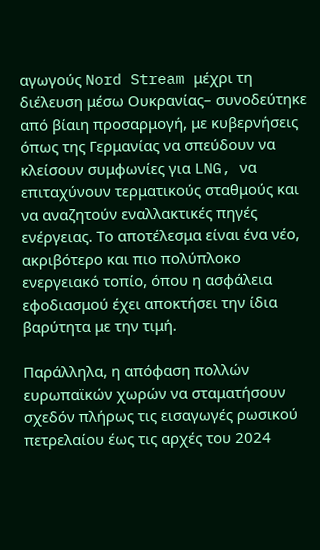αγωγούς Nord Stream μέχρι τη διέλευση μέσω Ουκρανίας– συνοδεύτηκε από βίαιη προσαρμογή, με κυβερνήσεις όπως της Γερμανίας να σπεύδουν να κλείσουν συμφωνίες για LNG, να επιταχύνουν τερματικούς σταθμούς και να αναζητούν εναλλακτικές πηγές ενέργειας. Το αποτέλεσμα είναι ένα νέο, ακριβότερο και πιο πολύπλοκο ενεργειακό τοπίο, όπου η ασφάλεια εφοδιασμού έχει αποκτήσει την ίδια βαρύτητα με την τιμή.

Παράλληλα, η απόφαση πολλών ευρωπαϊκών χωρών να σταματήσουν σχεδόν πλήρως τις εισαγωγές ρωσικού πετρελαίου έως τις αρχές του 2024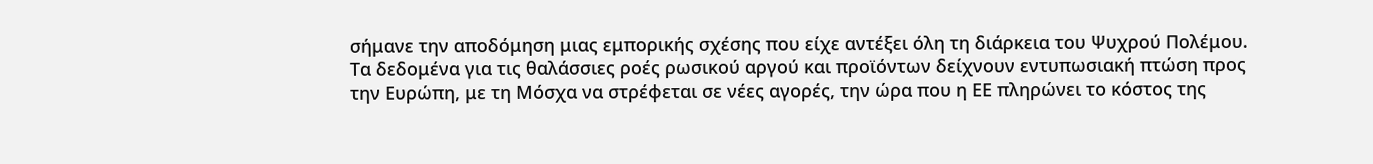σήμανε την αποδόμηση μιας εμπορικής σχέσης που είχε αντέξει όλη τη διάρκεια του Ψυχρού Πολέμου. Τα δεδομένα για τις θαλάσσιες ροές ρωσικού αργού και προϊόντων δείχνουν εντυπωσιακή πτώση προς την Ευρώπη, με τη Μόσχα να στρέφεται σε νέες αγορές, την ώρα που η ΕΕ πληρώνει το κόστος της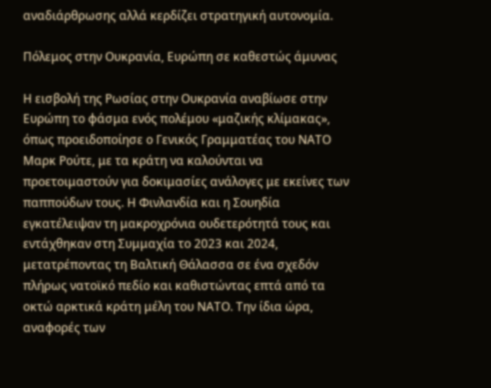αναδιάρθρωσης αλλά κερδίζει στρατηγική αυτονομία.

Πόλεμος στην Ουκρανία, Ευρώπη σε καθεστώς άμυνας

Η εισβολή της Ρωσίας στην Ουκρανία αναβίωσε στην Ευρώπη το φάσμα ενός πολέμου «μαζικής κλίμακας», όπως προειδοποίησε ο Γενικός Γραμματέας του ΝΑΤΟ Μαρκ Ρούτε, με τα κράτη να καλούνται να προετοιμαστούν για δοκιμασίες ανάλογες με εκείνες των παππούδων τους. Η Φινλανδία και η Σουηδία εγκατέλειψαν τη μακροχρόνια ουδετερότητά τους και εντάχθηκαν στη Συμμαχία το 2023 και 2024, μετατρέποντας τη Βαλτική Θάλασσα σε ένα σχεδόν πλήρως νατοϊκό πεδίο και καθιστώντας επτά από τα οκτώ αρκτικά κράτη μέλη του ΝΑΤΟ. Την ίδια ώρα, αναφορές των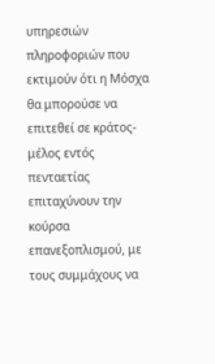υπηρεσιών πληροφοριών που εκτιμούν ότι η Μόσχα θα μπορούσε να επιτεθεί σε κράτος-μέλος εντός πενταετίας επιταχύνουν την κούρσα επανεξοπλισμού, με τους συμμάχους να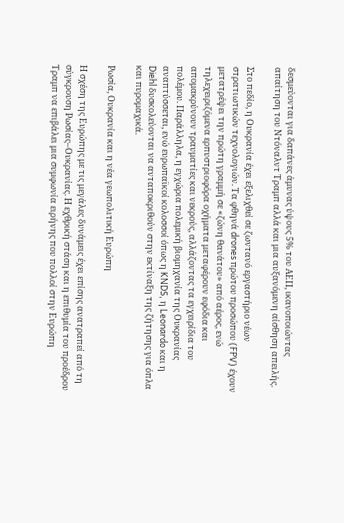δεσμεύονται για δαπάνες άμυνας ύψους 5% του ΑΕΠ, ικανοποιώντας απαίτηση του Ντόναλντ Τραμπ αλλά και μια αυξανόμενη αίσθηση απειλής.

Στο πεδίο, η Ουκρανία έχει εξελιχθεί σε ζωντανό εργαστήριο νέων στρατιωτικών τεχνολογιών. Τα φθηνά drones πρώτου προσώπου (FPV) έχουν μετατρέψει την πρώτη γραμμή σε «ζώνη θανάτου» από αέρος, ενώ τηλεχειριζόμενα ερπυστριοφόρα οχήματα μεταφέρουν εφόδια και απομακρύνουν τραυματίες και νεκρούς, αλλάζοντας τα εγχειρίδια του πολέμου. Παράλληλα, η εγχώρια πολεμική βιομηχανία της Ουκρανίας αναπτύσσεται, ενώ ευρωπαϊκοί κολοσσοί όπως η KNDS, η Leonardo και η Diehl δυσκολεύονται να ανταποκριθούν στην εκτίναξη της ζήτησης για όπλα και πυρομαχικά.

Ρωσία, Ουκρανία και η νέα γεωπολιτική Ευρώπη

Η σχέση της Ευρώπης με τις μεγάλες δυνάμεις έχει επίσης ανατραπεί από τη σύγκρουση Ρωσίας–Ουκρανίας. Η εχθρική στάση και η επιθυμία του προέδρου Τραμπ να επιβάλει μια συμφωνία ειρήνης που πολλοί στην Ευρώπη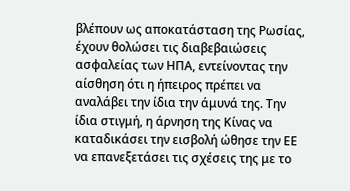βλέπουν ως αποκατάσταση της Ρωσίας, έχουν θολώσει τις διαβεβαιώσεις ασφαλείας των ΗΠΑ, εντείνοντας την αίσθηση ότι η ήπειρος πρέπει να αναλάβει την ίδια την άμυνά της. Την ίδια στιγμή, η άρνηση της Κίνας να καταδικάσει την εισβολή ώθησε την ΕΕ να επανεξετάσει τις σχέσεις της με το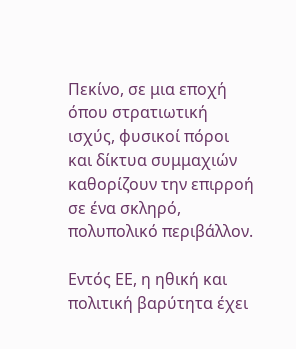Πεκίνο, σε μια εποχή όπου στρατιωτική ισχύς, φυσικοί πόροι και δίκτυα συμμαχιών καθορίζουν την επιρροή σε ένα σκληρό, πολυπολικό περιβάλλον.

Εντός ΕΕ, η ηθική και πολιτική βαρύτητα έχει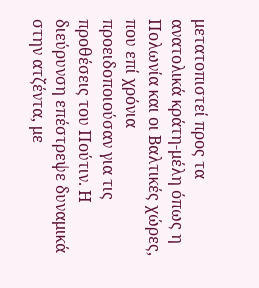μετατοπιστεί προς τα ανατολικά κράτη-μέλη όπως η Πολωνία και οι Βαλτικές χώρες, που επί χρόνια προειδοποιούσαν για τις προθέσεις του Πούτιν. Η διεύρυνση επέστρεψε δυναμικά στην ατζέντα, με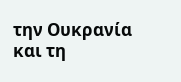την Ουκρανία και τη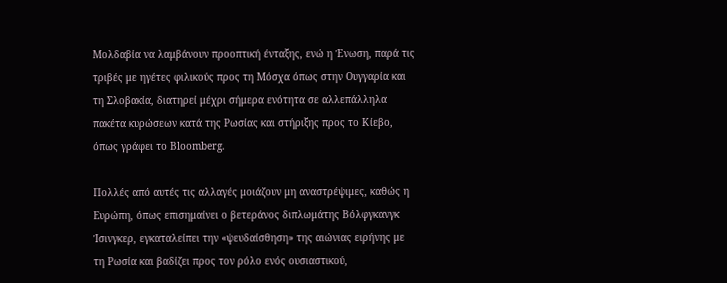Μολδαβία να λαμβάνουν προοπτική ένταξης, ενώ η Ένωση, παρά τις τριβές με ηγέτες φιλικούς προς τη Μόσχα όπως στην Ουγγαρία και τη Σλοβακία, διατηρεί μέχρι σήμερα ενότητα σε αλλεπάλληλα πακέτα κυρώσεων κατά της Ρωσίας και στήριξης προς το Κίεβο, όπως γράφει το Bloomberg.

Πολλές από αυτές τις αλλαγές μοιάζουν μη αναστρέψιμες, καθώς η Ευρώπη, όπως επισημαίνει ο βετεράνος διπλωμάτης Βόλφγκανγκ Ίσινγκερ, εγκαταλείπει την «ψευδαίσθηση» της αιώνιας ειρήνης με τη Ρωσία και βαδίζει προς τον ρόλο ενός ουσιαστικού,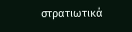στρατιωτικά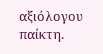αξιόλογου παίκτη.